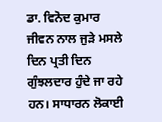ਡਾ. ਵਿਨੋਦ ਕੁਮਾਰ
ਜੀਵਨ ਨਾਲ ਜੁੜੇ ਮਸਲੇ ਦਿਨ ਪ੍ਰਤੀ ਦਿਨ ਗੁੰਝਲਦਾਰ ਹੁੰਦੇ ਜਾ ਰਹੇ ਹਨ। ਸਾਧਾਰਨ ਲੋਕਾਈ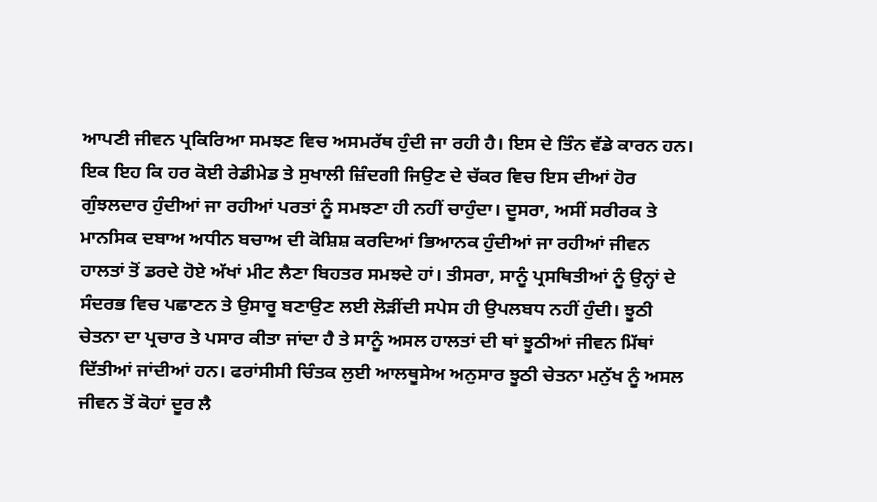ਆਪਣੀ ਜੀਵਨ ਪ੍ਰਕਿਰਿਆ ਸਮਝਣ ਵਿਚ ਅਸਮਰੱਥ ਹੁੰਦੀ ਜਾ ਰਹੀ ਹੈ। ਇਸ ਦੇ ਤਿੰਨ ਵੱਡੇ ਕਾਰਨ ਹਨ। ਇਕ ਇਹ ਕਿ ਹਰ ਕੋਈ ਰੇਡੀਮੇਡ ਤੇ ਸੁਖਾਲੀ ਜ਼ਿੰਦਗੀ ਜਿਉਣ ਦੇ ਚੱਕਰ ਵਿਚ ਇਸ ਦੀਆਂ ਹੋਰ ਗੁੰਝਲਦਾਰ ਹੁੰਦੀਆਂ ਜਾ ਰਹੀਆਂ ਪਰਤਾਂ ਨੂੰ ਸਮਝਣਾ ਹੀ ਨਹੀਂ ਚਾਹੁੰਦਾ। ਦੂਸਰਾ, ਅਸੀਂ ਸਰੀਰਕ ਤੇ ਮਾਨਸਿਕ ਦਬਾਅ ਅਧੀਨ ਬਚਾਅ ਦੀ ਕੋਸ਼ਿਸ਼ ਕਰਦਿਆਂ ਭਿਆਨਕ ਹੁੰਦੀਆਂ ਜਾ ਰਹੀਆਂ ਜੀਵਨ ਹਾਲਤਾਂ ਤੋਂ ਡਰਦੇ ਹੋਏ ਅੱਖਾਂ ਮੀਟ ਲੈਣਾ ਬਿਹਤਰ ਸਮਝਦੇ ਹਾਂ। ਤੀਸਰਾ, ਸਾਨੂੰ ਪ੍ਰਸਥਿਤੀਆਂ ਨੂੰ ਉਨ੍ਹਾਂ ਦੇ ਸੰਦਰਭ ਵਿਚ ਪਛਾਣਨ ਤੇ ਉਸਾਰੂ ਬਣਾਉਣ ਲਈ ਲੋੜੀਂਦੀ ਸਪੇਸ ਹੀ ਉਪਲਬਧ ਨਹੀਂ ਹੁੰਦੀ। ਝੂਠੀ ਚੇਤਨਾ ਦਾ ਪ੍ਰਚਾਰ ਤੇ ਪਸਾਰ ਕੀਤਾ ਜਾਂਦਾ ਹੈ ਤੇ ਸਾਨੂੰ ਅਸਲ ਹਾਲਤਾਂ ਦੀ ਥਾਂ ਝੂਠੀਆਂ ਜੀਵਨ ਮਿੱਥਾਂ ਦਿੱਤੀਆਂ ਜਾਂਦੀਆਂ ਹਨ। ਫਰਾਂਸੀਸੀ ਚਿੰਤਕ ਲੁਈ ਆਲਥੂਸੇਅ ਅਨੁਸਾਰ ਝੂਠੀ ਚੇਤਨਾ ਮਨੁੱਖ ਨੂੰ ਅਸਲ ਜੀਵਨ ਤੋਂ ਕੋਹਾਂ ਦੂਰ ਲੈ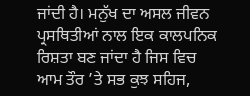ਜਾਂਦੀ ਹੈ। ਮਨੁੱਖ ਦਾ ਅਸਲ ਜੀਵਨ ਪ੍ਰਸਥਿਤੀਆਂ ਨਾਲ ਇਕ ਕਾਲਪਨਿਕ ਰਿਸ਼ਤਾ ਬਣ ਜਾਂਦਾ ਹੈ ਜਿਸ ਵਿਚ ਆਮ ਤੌਰ ’ਤੇ ਸਭ ਕੁਝ ਸਹਿਜ,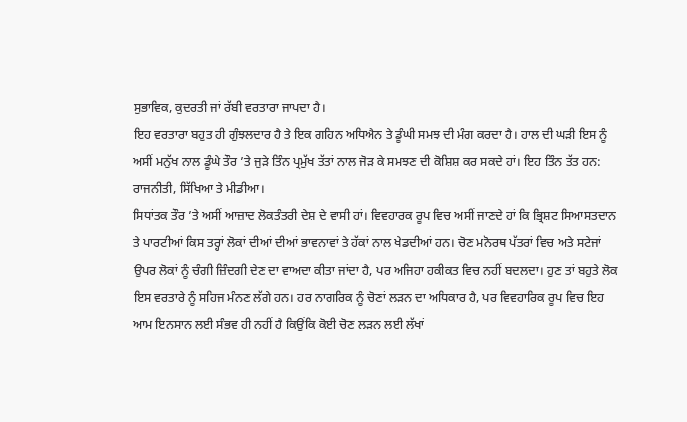ਸੁਭਾਵਿਕ, ਕੁਦਰਤੀ ਜਾਂ ਰੱਬੀ ਵਰਤਾਰਾ ਜਾਪਦਾ ਹੈ।
ਇਹ ਵਰਤਾਰਾ ਬਹੁਤ ਹੀ ਗੁੰਝਲਦਾਰ ਹੈ ਤੇ ਇਕ ਗਹਿਨ ਅਧਿਐਨ ਤੇ ਡੂੰਘੀ ਸਮਝ ਦੀ ਮੰਗ ਕਰਦਾ ਹੈ। ਹਾਲ ਦੀ ਘੜੀ ਇਸ ਨੂੰ ਅਸੀਂ ਮਨੁੱਖ ਨਾਲ ਡੂੰਘੇ ਤੌਰ ’ਤੇ ਜੁੜੇ ਤਿੰਨ ਪ੍ਰਮੁੱਖ ਤੱਤਾਂ ਨਾਲ ਜੋੜ ਕੇ ਸਮਝਣ ਦੀ ਕੋਸ਼ਿਸ਼ ਕਰ ਸਕਦੇ ਹਾਂ। ਇਹ ਤਿੰਨ ਤੱਤ ਹਨ: ਰਾਜਨੀਤੀ, ਸਿੱਖਿਆ ਤੇ ਮੀਡੀਆ।
ਸਿਧਾਂਤਕ ਤੌਰ ’ਤੇ ਅਸੀਂ ਆਜ਼ਾਦ ਲੋਕਤੰਤਰੀ ਦੇਸ਼ ਦੇ ਵਾਸੀ ਹਾਂ। ਵਿਵਹਾਰਕ ਰੂਪ ਵਿਚ ਅਸੀਂ ਜਾਣਦੇ ਹਾਂ ਕਿ ਭ੍ਰਿਸ਼ਟ ਸਿਆਸਤਦਾਨ ਤੇ ਪਾਰਟੀਆਂ ਕਿਸ ਤਰ੍ਹਾਂ ਲੋਕਾਂ ਦੀਆਂ ਦੀਆਂ ਭਾਵਨਾਵਾਂ ਤੇ ਹੱਕਾਂ ਨਾਲ ਖੇਡਦੀਆਂ ਹਨ। ਚੋਣ ਮਨੋਰਥ ਪੱਤਰਾਂ ਵਿਚ ਅਤੇ ਸਟੇਜਾਂ ਉਪਰ ਲੋਕਾਂ ਨੂੰ ਚੰਗੀ ਜ਼ਿੰਦਗੀ ਦੇਣ ਦਾ ਵਾਅਦਾ ਕੀਤਾ ਜਾਂਦਾ ਹੈ, ਪਰ ਅਜਿਹਾ ਹਕੀਕਤ ਵਿਚ ਨਹੀਂ ਬਦਲਦਾ। ਹੁਣ ਤਾਂ ਬਹੁਤੇ ਲੋਕ ਇਸ ਵਰਤਾਰੇ ਨੂੰ ਸਹਿਜ ਮੰਨਣ ਲੱਗੇ ਹਨ। ਹਰ ਨਾਗਰਿਕ ਨੂੰ ਚੋਣਾਂ ਲੜਨ ਦਾ ਅਧਿਕਾਰ ਹੈ, ਪਰ ਵਿਵਹਾਰਿਕ ਰੂਪ ਵਿਚ ਇਹ ਆਮ ਇਨਸਾਨ ਲਈ ਸੰਭਵ ਹੀ ਨਹੀਂ ਹੈ ਕਿਉਂਕਿ ਕੋਈ ਚੋਣ ਲੜਨ ਲਈ ਲੱਖਾਂ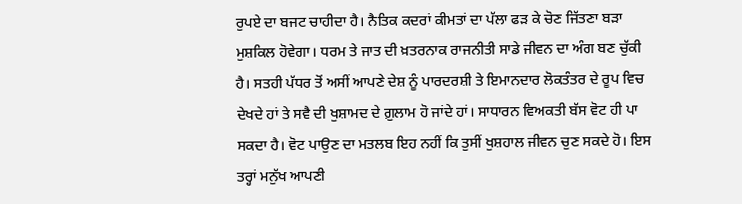ਰੁਪਏ ਦਾ ਬਜਟ ਚਾਹੀਦਾ ਹੈ। ਨੈਤਿਕ ਕਦਰਾਂ ਕੀਮਤਾਂ ਦਾ ਪੱਲਾ ਫੜ ਕੇ ਚੋਣ ਜਿੱਤਣਾ ਬੜਾ ਮੁਸ਼ਕਿਲ ਹੋਵੇਗਾ। ਧਰਮ ਤੇ ਜਾਤ ਦੀ ਖ਼ਤਰਨਾਕ ਰਾਜਨੀਤੀ ਸਾਡੇ ਜੀਵਨ ਦਾ ਅੰਗ ਬਣ ਚੁੱਕੀ ਹੈ। ਸਤਹੀ ਪੱਧਰ ਤੋਂ ਅਸੀਂ ਆਪਣੇ ਦੇਸ਼ ਨੂੰ ਪਾਰਦਰਸ਼ੀ ਤੇ ਇਮਾਨਦਾਰ ਲੋਕਤੰਤਰ ਦੇ ਰੂਪ ਵਿਚ ਦੇਖਦੇ ਹਾਂ ਤੇ ਸਵੈ ਦੀ ਖੁਸ਼ਾਮਦ ਦੇ ਗ਼ੁਲਾਮ ਹੋ ਜਾਂਦੇ ਹਾਂ। ਸਾਧਾਰਨ ਵਿਅਕਤੀ ਬੱਸ ਵੋਟ ਹੀ ਪਾ ਸਕਦਾ ਹੈ। ਵੋਟ ਪਾਉਣ ਦਾ ਮਤਲਬ ਇਹ ਨਹੀਂ ਕਿ ਤੁਸੀਂ ਖੁਸ਼ਹਾਲ ਜੀਵਨ ਚੁਣ ਸਕਦੇ ਹੋ। ਇਸ ਤਰ੍ਹਾਂ ਮਨੁੱਖ ਆਪਣੀ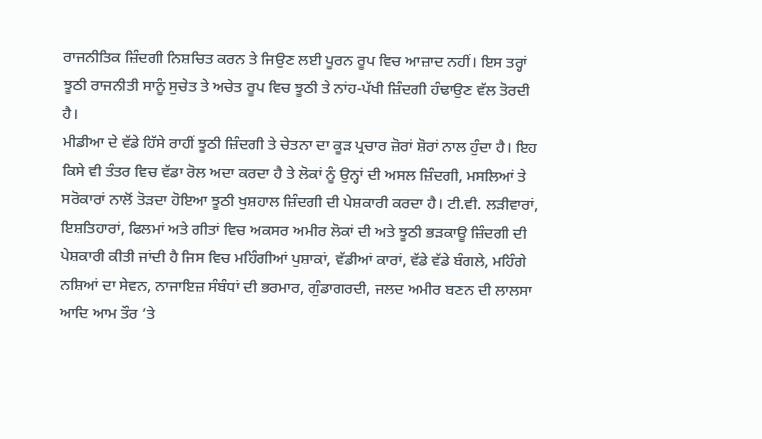ਰਾਜਨੀਤਿਕ ਜ਼ਿੰਦਗੀ ਨਿਸ਼ਚਿਤ ਕਰਨ ਤੇ ਜਿਉਣ ਲਈ ਪੂਰਨ ਰੂਪ ਵਿਚ ਆਜ਼ਾਦ ਨਹੀਂ। ਇਸ ਤਰ੍ਹਾਂ ਝੂਠੀ ਰਾਜਨੀਤੀ ਸਾਨੂੰ ਸੁਚੇਤ ਤੇ ਅਚੇਤ ਰੂਪ ਵਿਚ ਝੂਠੀ ਤੇ ਨਾਂਹ-ਪੱਖੀ ਜ਼ਿੰਦਗੀ ਹੰਢਾਉਣ ਵੱਲ ਤੋਰਦੀ ਹੈ।
ਮੀਡੀਆ ਦੇ ਵੱਡੇ ਹਿੱਸੇ ਰਾਹੀਂ ਝੂਠੀ ਜ਼ਿੰਦਗੀ ਤੇ ਚੇਤਨਾ ਦਾ ਕੂੜ ਪ੍ਰਚਾਰ ਜ਼ੋਰਾਂ ਸ਼ੋਰਾਂ ਨਾਲ ਹੁੰਦਾ ਹੈ। ਇਹ ਕਿਸੇ ਵੀ ਤੰਤਰ ਵਿਚ ਵੱਡਾ ਰੋਲ ਅਦਾ ਕਰਦਾ ਹੈ ਤੇ ਲੋਕਾਂ ਨੂੰ ਉਨ੍ਹਾਂ ਦੀ ਅਸਲ ਜ਼ਿੰਦਗੀ, ਮਸਲਿਆਂ ਤੇ ਸਰੋਕਾਰਾਂ ਨਾਲੋਂ ਤੋੜਦਾ ਹੋਇਆ ਝੂਠੀ ਖੁਸ਼ਹਾਲ ਜ਼ਿੰਦਗੀ ਦੀ ਪੇਸ਼ਕਾਰੀ ਕਰਦਾ ਹੈ। ਟੀ.ਵੀ. ਲੜੀਵਾਰਾਂ, ਇਸ਼ਤਿਹਾਰਾਂ, ਫਿਲਮਾਂ ਅਤੇ ਗੀਤਾਂ ਵਿਚ ਅਕਸਰ ਅਮੀਰ ਲੋਕਾਂ ਦੀ ਅਤੇ ਝੂਠੀ ਭੜਕਾਊ ਜ਼ਿੰਦਗੀ ਦੀ ਪੇਸ਼ਕਾਰੀ ਕੀਤੀ ਜਾਂਦੀ ਹੈ ਜਿਸ ਵਿਚ ਮਹਿੰਗੀਆਂ ਪੁਸ਼ਾਕਾਂ, ਵੱਡੀਆਂ ਕਾਰਾਂ, ਵੱਡੇ ਵੱਡੇ ਬੰਗਲੇ, ਮਹਿੰਗੇ ਨਸ਼ਿਆਂ ਦਾ ਸੇਵਨ, ਨਾਜਾਇਜ਼ ਸੰਬੰਧਾਂ ਦੀ ਭਰਮਾਰ, ਗੁੰਡਾਗਰਦੀ, ਜਲਦ ਅਮੀਰ ਬਣਨ ਦੀ ਲਾਲਸਾ ਆਦਿ ਆਮ ਤੌਰ ’ਤੇ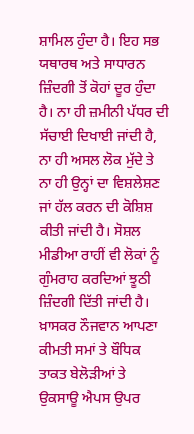ਸ਼ਾਮਿਲ ਹੁੰਦਾ ਹੈ। ਇਹ ਸਭ ਯਥਾਰਥ ਅਤੇ ਸਾਧਾਰਨ ਜ਼ਿੰਦਗੀ ਤੋਂ ਕੋਹਾਂ ਦੂਰ ਹੁੰਦਾ ਹੈ। ਨਾ ਹੀ ਜ਼ਮੀਨੀ ਪੱਧਰ ਦੀ ਸੱਚਾਈ ਦਿਖਾਈ ਜਾਂਦੀ ਹੈ, ਨਾ ਹੀ ਅਸਲ ਲੋਕ ਮੁੱਦੇ ਤੇ ਨਾ ਹੀ ਉਨ੍ਹਾਂ ਦਾ ਵਿਸ਼ਲੇਸ਼ਣ ਜਾਂ ਹੱਲ ਕਰਨ ਦੀ ਕੋਸ਼ਿਸ਼ ਕੀਤੀ ਜਾਂਦੀ ਹੈ। ਸੋਸ਼ਲ ਮੀਡੀਆ ਰਾਹੀਂ ਵੀ ਲੋਕਾਂ ਨੂੰ ਗੁੰਮਰਾਹ ਕਰਦਿਆਂ ਝੂਠੀ ਜ਼ਿੰਦਗੀ ਦਿੱਤੀ ਜਾਂਦੀ ਹੈ। ਖ਼ਾਸਕਰ ਨੌਜਵਾਨ ਆਪਣਾ ਕੀਮਤੀ ਸਮਾਂ ਤੇ ਬੌਧਿਕ ਤਾਕਤ ਬੇਲੋੜੀਆਂ ਤੇ ਉਕਸਾਊ ਐਪਸ ਉਪਰ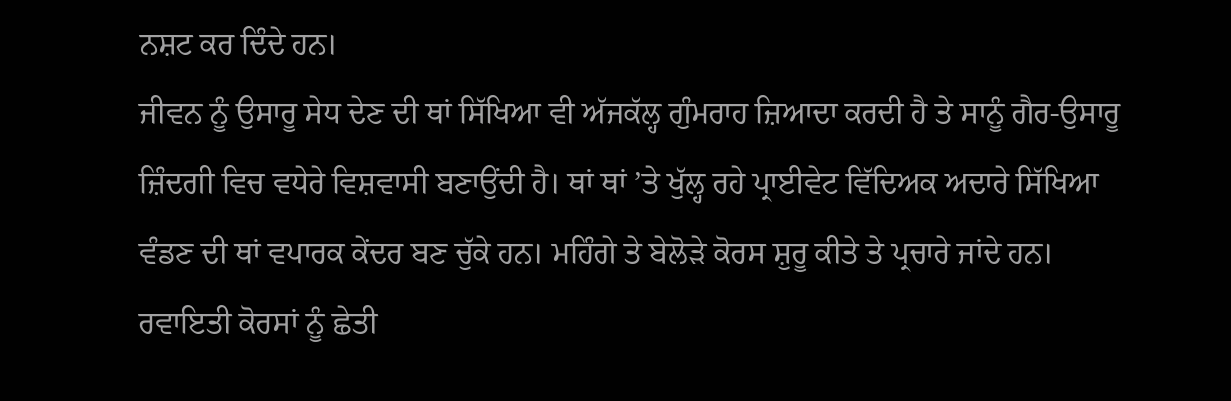ਨਸ਼ਟ ਕਰ ਦਿੰਦੇ ਹਨ।
ਜੀਵਨ ਨੂੰ ਉਸਾਰੂ ਸੇਧ ਦੇਣ ਦੀ ਥਾਂ ਸਿੱਖਿਆ ਵੀ ਅੱਜਕੱਲ੍ਹ ਗੁੰਮਰਾਹ ਜ਼ਿਆਦਾ ਕਰਦੀ ਹੈ ਤੇ ਸਾਨੂੰ ਗੈਰ-ਉਸਾਰੂ ਜ਼ਿੰਦਗੀ ਵਿਚ ਵਧੇਰੇ ਵਿਸ਼ਵਾਸੀ ਬਣਾਉਂਦੀ ਹੈ। ਥਾਂ ਥਾਂ ’ਤੇ ਖੁੱਲ੍ਹ ਰਹੇ ਪ੍ਰਾਈਵੇਟ ਵਿੱਦਿਅਕ ਅਦਾਰੇ ਸਿੱਖਿਆ ਵੰਡਣ ਦੀ ਥਾਂ ਵਪਾਰਕ ਕੇਂਦਰ ਬਣ ਚੁੱਕੇ ਹਨ। ਮਹਿੰਗੇ ਤੇ ਬੇਲੋੜੇ ਕੋਰਸ ਸ਼ੁਰੂ ਕੀਤੇ ਤੇ ਪ੍ਰਚਾਰੇ ਜਾਂਦੇ ਹਨ। ਰਵਾਇਤੀ ਕੋਰਸਾਂ ਨੂੰ ਛੇਤੀ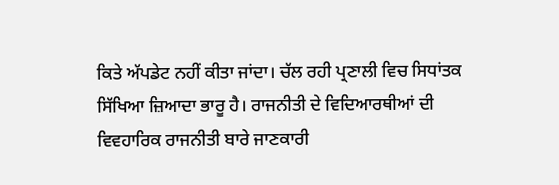ਕਿਤੇ ਅੱਪਡੇਟ ਨਹੀਂ ਕੀਤਾ ਜਾਂਦਾ। ਚੱਲ ਰਹੀ ਪ੍ਰਣਾਲੀ ਵਿਚ ਸਿਧਾਂਤਕ ਸਿੱਖਿਆ ਜ਼ਿਆਦਾ ਭਾਰੂ ਹੈ। ਰਾਜਨੀਤੀ ਦੇ ਵਿਦਿਆਰਥੀਆਂ ਦੀ ਵਿਵਹਾਰਿਕ ਰਾਜਨੀਤੀ ਬਾਰੇ ਜਾਣਕਾਰੀ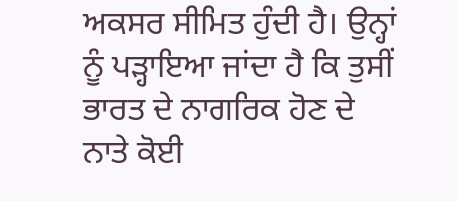ਅਕਸਰ ਸੀਮਿਤ ਹੁੰਦੀ ਹੈ। ਉਨ੍ਹਾਂ ਨੂੰ ਪੜ੍ਹਾਇਆ ਜਾਂਦਾ ਹੈ ਕਿ ਤੁਸੀਂ ਭਾਰਤ ਦੇ ਨਾਗਰਿਕ ਹੋਣ ਦੇ ਨਾਤੇ ਕੋਈ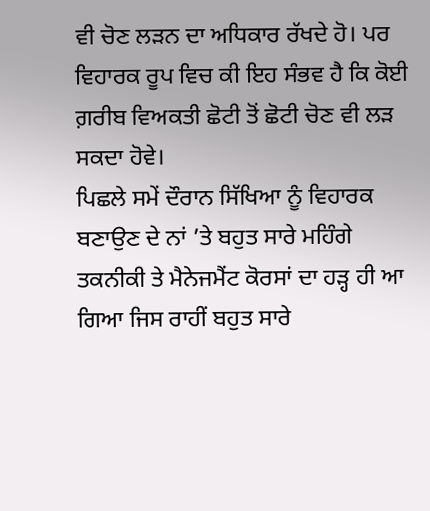ਵੀ ਚੋਣ ਲੜਨ ਦਾ ਅਧਿਕਾਰ ਰੱਖਦੇ ਹੋ। ਪਰ ਵਿਹਾਰਕ ਰੂਪ ਵਿਚ ਕੀ ਇਹ ਸੰਭਵ ਹੈ ਕਿ ਕੋਈ ਗ਼ਰੀਬ ਵਿਅਕਤੀ ਛੋਟੀ ਤੋਂ ਛੋਟੀ ਚੋਣ ਵੀ ਲੜ ਸਕਦਾ ਹੋਵੇ।
ਪਿਛਲੇ ਸਮੇਂ ਦੌਰਾਨ ਸਿੱਖਿਆ ਨੂੰ ਵਿਹਾਰਕ ਬਣਾਉਣ ਦੇ ਨਾਂ ’ਤੇ ਬਹੁਤ ਸਾਰੇ ਮਹਿੰਗੇ ਤਕਨੀਕੀ ਤੇ ਮੈਨੇਜਮੈਂਟ ਕੋਰਸਾਂ ਦਾ ਹੜ੍ਹ ਹੀ ਆ ਗਿਆ ਜਿਸ ਰਾਹੀਂ ਬਹੁਤ ਸਾਰੇ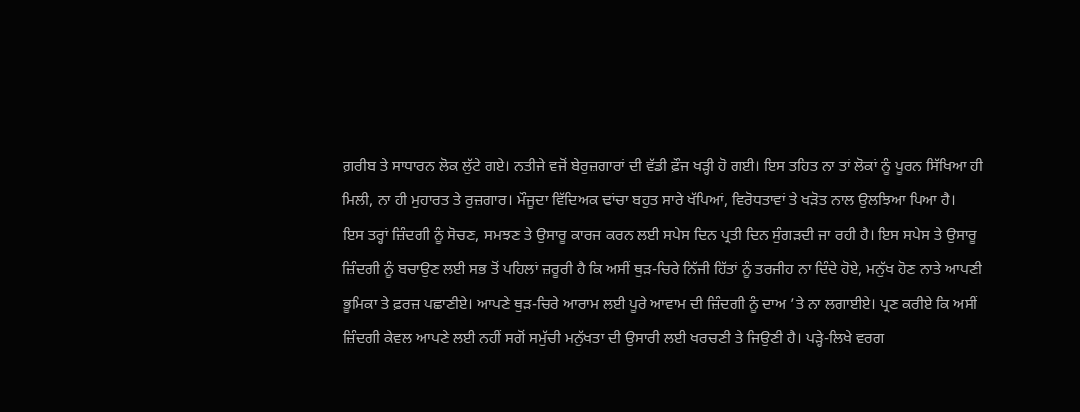ਗ਼ਰੀਬ ਤੇ ਸਾਧਾਰਨ ਲੋਕ ਲੁੱਟੇ ਗਏ। ਨਤੀਜੇ ਵਜੋਂ ਬੇਰੁਜ਼ਗਾਰਾਂ ਦੀ ਵੱਡੀ ਫ਼ੌਜ ਖੜ੍ਹੀ ਹੋ ਗਈ। ਇਸ ਤਹਿਤ ਨਾ ਤਾਂ ਲੋਕਾਂ ਨੂੰ ਪੂਰਨ ਸਿੱਖਿਆ ਹੀ ਮਿਲੀ, ਨਾ ਹੀ ਮੁਹਾਰਤ ਤੇ ਰੁਜ਼ਗਾਰ। ਮੌਜੂਦਾ ਵਿੱਦਿਅਕ ਢਾਂਚਾ ਬਹੁਤ ਸਾਰੇ ਖੱਪਿਆਂ, ਵਿਰੋਧਤਾਵਾਂ ਤੇ ਖੜੋਤ ਨਾਲ ਉਲਝਿਆ ਪਿਆ ਹੈ।
ਇਸ ਤਰ੍ਹਾਂ ਜ਼ਿੰਦਗੀ ਨੂੰ ਸੋਚਣ, ਸਮਝਣ ਤੇ ਉਸਾਰੂ ਕਾਰਜ ਕਰਨ ਲਈ ਸਪੇਸ ਦਿਨ ਪ੍ਰਤੀ ਦਿਨ ਸੁੰਗੜਦੀ ਜਾ ਰਹੀ ਹੈ। ਇਸ ਸਪੇਸ ਤੇ ਉਸਾਰੂ ਜ਼ਿੰਦਗੀ ਨੂੰ ਬਚਾਉਣ ਲਈ ਸਭ ਤੋਂ ਪਹਿਲਾਂ ਜ਼ਰੂਰੀ ਹੈ ਕਿ ਅਸੀਂ ਥੁੜ-ਚਿਰੇ ਨਿੱਜੀ ਹਿੱਤਾਂ ਨੂੰ ਤਰਜੀਹ ਨਾ ਦਿੰਦੇ ਹੋਏ, ਮਨੁੱਖ ਹੋਣ ਨਾਤੇ ਆਪਣੀ ਭੂਮਿਕਾ ਤੇ ਫ਼ਰਜ਼ ਪਛਾਣੀਏ। ਆਪਣੇ ਥੁੜ-ਚਿਰੇ ਆਰਾਮ ਲਈ ਪੂਰੇ ਆਵਾਮ ਦੀ ਜ਼ਿੰਦਗੀ ਨੂੰ ਦਾਅ ’ਤੇ ਨਾ ਲਗਾਈਏ। ਪ੍ਰਣ ਕਰੀਏ ਕਿ ਅਸੀਂ ਜ਼ਿੰਦਗੀ ਕੇਵਲ ਆਪਣੇ ਲਈ ਨਹੀਂ ਸਗੋਂ ਸਮੁੱਚੀ ਮਨੁੱਖਤਾ ਦੀ ਉਸਾਰੀ ਲਈ ਖਰਚਣੀ ਤੇ ਜਿਉਣੀ ਹੈ। ਪੜ੍ਹੇ-ਲਿਖੇ ਵਰਗ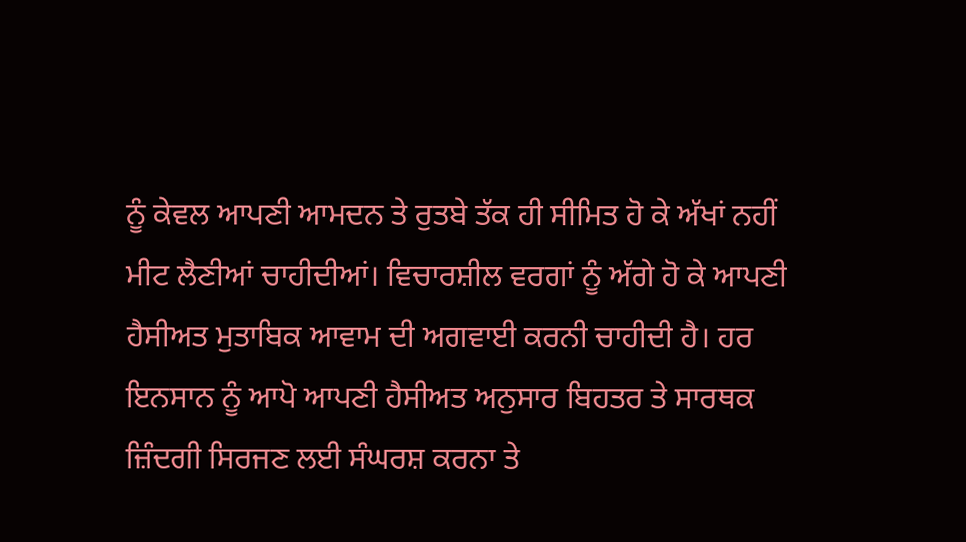ਨੂੰ ਕੇਵਲ ਆਪਣੀ ਆਮਦਨ ਤੇ ਰੁਤਬੇ ਤੱਕ ਹੀ ਸੀਮਿਤ ਹੋ ਕੇ ਅੱਖਾਂ ਨਹੀਂ ਮੀਟ ਲੈਣੀਆਂ ਚਾਹੀਦੀਆਂ। ਵਿਚਾਰਸ਼ੀਲ ਵਰਗਾਂ ਨੂੰ ਅੱਗੇ ਹੋ ਕੇ ਆਪਣੀ ਹੈਸੀਅਤ ਮੁਤਾਬਿਕ ਆਵਾਮ ਦੀ ਅਗਵਾਈ ਕਰਨੀ ਚਾਹੀਦੀ ਹੈ। ਹਰ ਇਨਸਾਨ ਨੂੰ ਆਪੋ ਆਪਣੀ ਹੈਸੀਅਤ ਅਨੁਸਾਰ ਬਿਹਤਰ ਤੇ ਸਾਰਥਕ ਜ਼ਿੰਦਗੀ ਸਿਰਜਣ ਲਈ ਸੰਘਰਸ਼ ਕਰਨਾ ਤੇ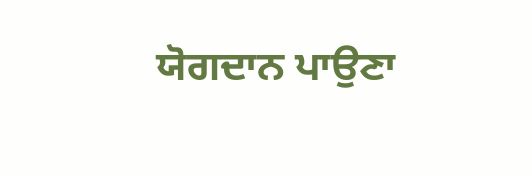ਯੋਗਦਾਨ ਪਾਉਣਾ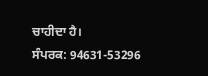ਚਾਹੀਦਾ ਹੈ।
ਸੰਪਰਕ: 94631-53296